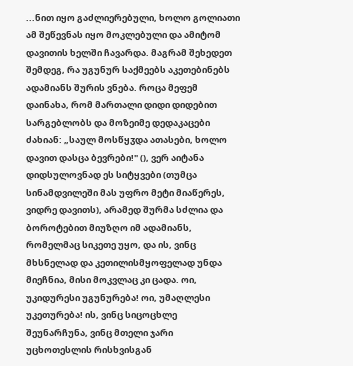...ნით იყო გაძლიერებული, ხოლო გოლიათი ამ შეწევნას იყო მოკლებული და ამიტომ დავითის ხელში ჩავარდა. მაგრამ შეხედეთ შემდეგ, რა უგუნურ საქმეებს აკეთებინებს ადამიანს შურის ვნება. როცა მეფემ დაინახა, რომ მართალი დიდი დიდებით სარგებლობს და მოზეიმე დედაკაცები ძახიან: „საულ მოსწყჳდა ათასები, ხოლო დავით დასცა ბევრები!" (), ვერ აიტანა დიდსულოვნად ეს სიტყვები (თუმცა სინამდვილეში მას უფრო მეტი მიაწერეს, ვიდრე დავითს), არამედ შურმა სძლია და ბოროტებით მიუზღო იმ ადამიანს, რომელმაც სიკეთე უყო, და ის, ვინც მხსნელად და კეთილისმყოფელად უნდა მიეჩნია, მისი მოკვლაც კი ცადა. ოი, უკიდურესი უგუნურება! ოი, უმაღლესი უკეთურება! ის, ვინც სიცოცხლე შეუნარჩუნა, ვინც მთელი ჯარი უცხოთესლის რისხვისგან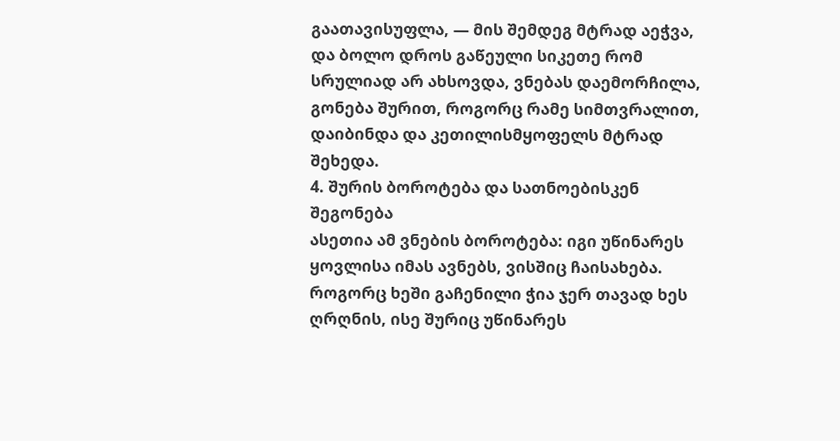გაათავისუფლა, — მის შემდეგ მტრად აეჭვა, და ბოლო დროს გაწეული სიკეთე რომ სრულიად არ ახსოვდა, ვნებას დაემორჩილა, გონება შურით, როგორც რამე სიმთვრალით, დაიბინდა და კეთილისმყოფელს მტრად შეხედა.
4. შურის ბოროტება და სათნოებისკენ შეგონება
ასეთია ამ ვნების ბოროტება: იგი უწინარეს ყოვლისა იმას ავნებს, ვისშიც ჩაისახება. როგორც ხეში გაჩენილი ჭია ჯერ თავად ხეს ღრღნის, ისე შურიც უწინარეს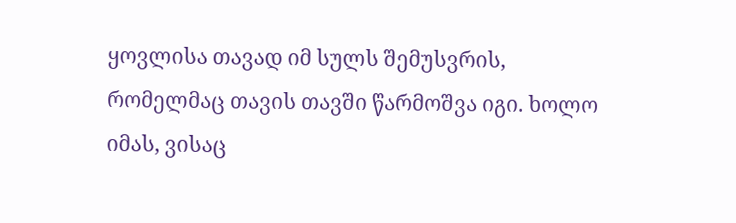ყოვლისა თავად იმ სულს შემუსვრის, რომელმაც თავის თავში წარმოშვა იგი. ხოლო იმას, ვისაც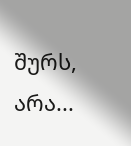შურს, არა...